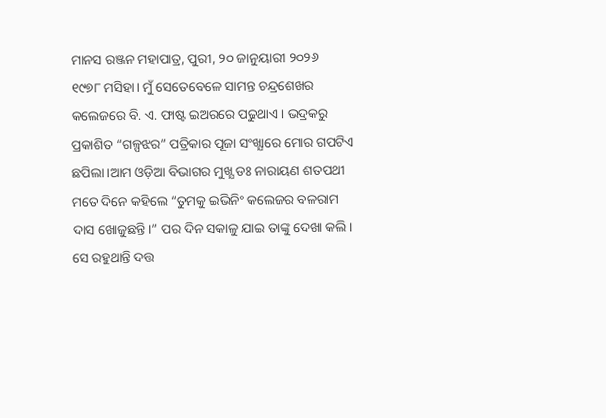ମାନସ ରଞ୍ଜନ ମହାପାତ୍ର, ପୁରୀ, ୨୦ ଜାନୁୟାରୀ ୨୦୨୬
୧୯୭୮ ମସିହା। ମୁଁ ସେତେବେଳେ ସାମନ୍ତ ଚନ୍ଦ୍ରଶେଖର କଲେଜରେ ବି. ଏ. ଫାଷ୍ଟ ଇଅରରେ ପଢୁଥାଏ। ଭଦ୍ରକରୁ ପ୍ରକାଶିତ “ଗଳ୍ପଝର” ପତ୍ରିକାର ପୂଜା ସଂଖ୍ଯାରେ ମୋର ଗପଟିଏ ଛପିଲା।ଆମ ଓଡ଼ିଆ ବିଭାଗର ମୁଖ୍ଯ ଡଃ ନାରାୟଣ ଶତପଥୀ ମତେ ଦିନେ କହିଲେ “ତୁମକୁ ଇଭିନିଂ କଲେଜର ବଳରାମ ଦାସ ଖୋଜୁଛନ୍ତି।” ପର ଦିନ ସକାଳୁ ଯାଇ ତାଙ୍କୁ ଦେଖା କଲି। ସେ ରହୁଥାନ୍ତି ଦତ୍ତ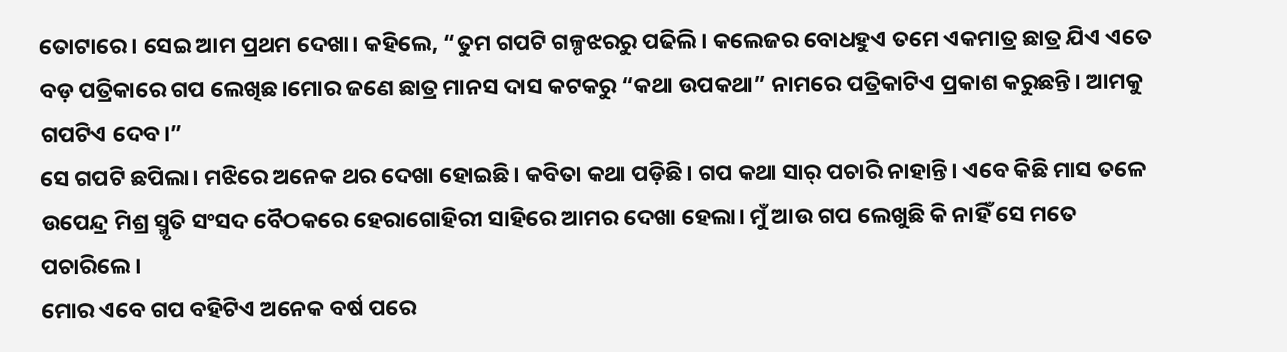ତୋଟାରେ। ସେଇ ଆମ ପ୍ରଥମ ଦେଖା। କହିଲେ, “ତୁମ ଗପଟି ଗଳ୍ପଝରରୁ ପଢିଲି। କଲେଜର ବୋଧହୁଏ ତମେ ଏକମାତ୍ର ଛାତ୍ର ଯିଏ ଏତେ ବଡ଼ ପତ୍ରିକାରେ ଗପ ଲେଖିଛ।ମୋର ଜଣେ ଛାତ୍ର ମାନସ ଦାସ କଟକରୁ “କଥା ଉପକଥା” ନାମରେ ପତ୍ରିକାଟିଏ ପ୍ରକାଶ କରୁଛନ୍ତି। ଆମକୁ ଗପଟିଏ ଦେବ।”
ସେ ଗପଟି ଛପିଲା। ମଝିରେ ଅନେକ ଥର ଦେଖା ହୋଇଛି। କବିତା କଥା ପଡ଼ିଛି। ଗପ କଥା ସାର୍ ପଚାରି ନାହାନ୍ତି। ଏବେ କିଛି ମାସ ତଳେ ଉପେନ୍ଦ୍ର ମିଶ୍ର ସ୍ମୃତି ସଂସଦ ବୈଠକରେ ହେରାଗୋହିରୀ ସାହିରେ ଆମର ଦେଖା ହେଲା। ମୁଁ ଆଉ ଗପ ଲେଖୁଛି କି ନାହିଁ ସେ ମତେ ପଚାରିଲେ।
ମୋର ଏବେ ଗପ ବହିଟିଏ ଅନେକ ବର୍ଷ ପରେ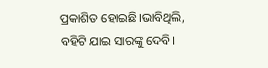ପ୍ରକାଶିତ ହୋଇଛି।ଭାବିଥିଲି, ବହିଟି ଯାଇ ସାରଙ୍କୁ ଦେବି।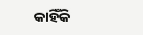କାହିଁକି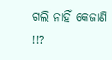ଗଲି ନାହିଁ କେଜାଣି !!?